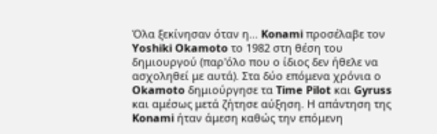Όλα ξεκίνησαν όταν η... Konami προσέλαβε τον Yoshiki Okamoto το 1982 στη θέση του δημιουργού (παρ'όλο που ο ίδιος δεν ήθελε να ασχοληθεί με αυτά). Στα δύο επόμενα χρόνια ο Okamoto δημιούργησε τα Time Pilot και Gyruss και αμέσως μετά ζήτησε αύξηση. Η απάντηση της Konami ήταν άμεση καθώς την επόμενη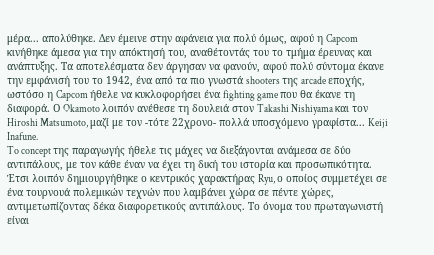μέρα... απολύθηκε. Δεν έμεινε στην αφάνεια για πολύ όμως, αφού η Capcom κινήθηκε άμεσα για την απόκτησή του, αναθέτοντάς του το τμήμα έρευνας και ανάπτυξης. Τα αποτελέσματα δεν άργησαν να φανούν, αφού πολύ σύντομα έκανε την εμφάνισή του το 1942, ένα από τα πιο γνωστά shooters της arcade εποχής, ωστόσο η Capcom ήθελε να κυκλοφορήσει ένα fighting game που θα έκανε τη διαφορά. Ο Okamoto λοιπόν ανέθεσε τη δουλειά στον Takashi Nishiyama και τον Hiroshi Matsumoto, μαζί με τον -τότε 22χρονο- πολλά υποσχόμενο γραφίστα... Keiji Inafune.
To concept της παραγωγής ήθελε τις μάχες να διεξάγονται ανάμεσα σε δύο αντιπάλους, με τον κάθε έναν να έχει τη δική του ιστορία και προσωπικότητα. Έτσι λοιπόν δημιουργήθηκε ο κεντρικός χαρακτήρας Ryu, ο οποίος συμμετέχει σε ένα τουρνουά πολεμικών τεχνών που λαμβάνει χώρα σε πέντε χώρες, αντιμετωπίζοντας δέκα διαφορετικούς αντιπάλους. Το όνομα του πρωταγωνιστή είναι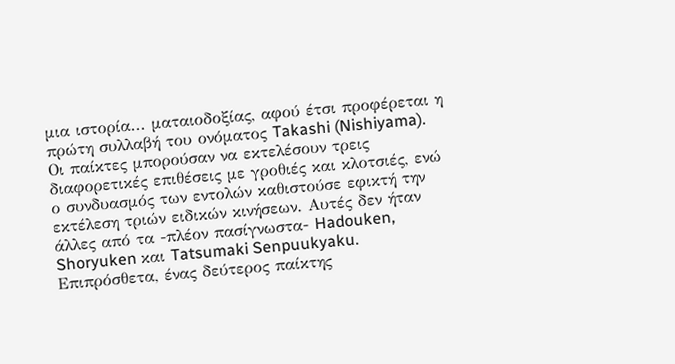μια ιστορία... ματαιοδοξίας, αφού έτσι προφέρεται η πρώτη συλλαβή του ονόματος Takashi (Nishiyama). Οι παίκτες μπορούσαν να εκτελέσουν τρεις διαφορετικές επιθέσεις με γροθιές και κλοτσιές, ενώ ο συνδυασμός των εντολών καθιστούσε εφικτή την εκτέλεση τριών ειδικών κινήσεων. Αυτές δεν ήταν άλλες από τα -πλέον πασίγνωστα- Hadouken, Shoryuken και Tatsumaki Senpuukyaku. Επιπρόσθετα, ένας δεύτερος παίκτης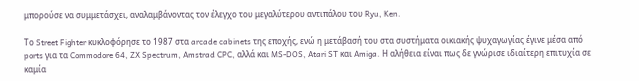μπορούσε να συμμετάσχει, αναλαμβάνοντας τον έλεγχο του μεγαλύτερου αντιπάλου του Ryu, Ken.

Το Street Fighter κυκλοφόρησε το 1987 στα arcade cabinets της εποχής, ενώ η μετάβασή του στα συστήματα οικιακής ψυχαγωγίας έγινε μέσα από ports για τα Commodore 64, ZX Spectrum, Amstrad CPC, αλλά και MS-DOS, Atari ST και Amiga. Η αλήθεια είναι πως δε γνώρισε ιδιαίτερη επιτυχία σε καμία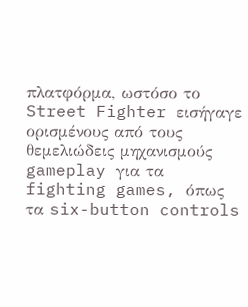πλατφόρμα, ωστόσο το Street Fighter εισήγαγε ορισμένους από τους θεμελιώδεις μηχανισμούς gameplay για τα fighting games, όπως τα six-button controls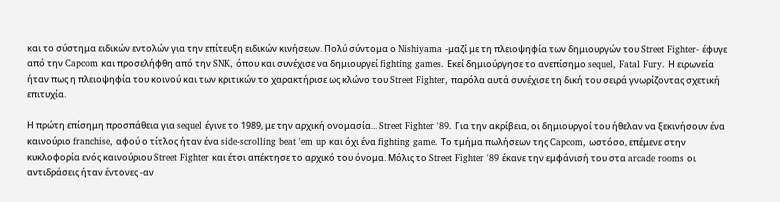και το σύστημα ειδικών εντολών για την επίτευξη ειδικών κινήσεων. Πολύ σύντομα ο Nishiyama -μαζί με τη πλειοψηφία των δημιουργών του Street Fighter- έφυγε από την Capcom και προσελήφθη από την SNK, όπου και συνέχισε να δημιουργεί fighting games. Εκεί δημιούργησε το ανεπίσημο sequel, Fatal Fury. Η ειρωνεία ήταν πως η πλειοψηφία του κοινού και των κριτικών το χαρακτήρισε ως κλώνο του Street Fighter, παρόλα αυτά συνέχισε τη δική του σειρά γνωρίζοντας σχετική επιτυχία.

Η πρώτη επίσημη προσπάθεια για sequel έγινε το 1989, με την αρχική ονομασία... Street Fighter '89. Για την ακρίβεια, οι δημιουργοί του ήθελαν να ξεκινήσουν ένα καινούριο franchise, αφού ο τίτλος ήταν ένα side-scrolling beat 'em up και όχι ένα fighting game. Το τμήμα πωλήσεων της Capcom, ωστόσο, επέμενε στην κυκλοφορία ενός καινούριου Street Fighter και έτσι απέκτησε το αρχικό του όνομα. Μόλις το Street Fighter '89 έκανε την εμφάνισή του στα arcade rooms οι αντιδράσεις ήταν έντονες -αν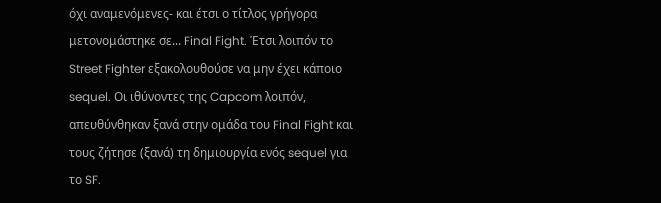όχι αναμενόμενες- και έτσι ο τίτλος γρήγορα μετονομάστηκε σε... Final Fight. Έτσι λοιπόν το Street Fighter εξακολουθούσε να μην έχει κάποιο sequel. Οι ιθύνοντες της Capcom λοιπόν, απευθύνθηκαν ξανά στην ομάδα του Final Fight και τους ζήτησε (ξανά) τη δημιουργία ενός sequel για το SF.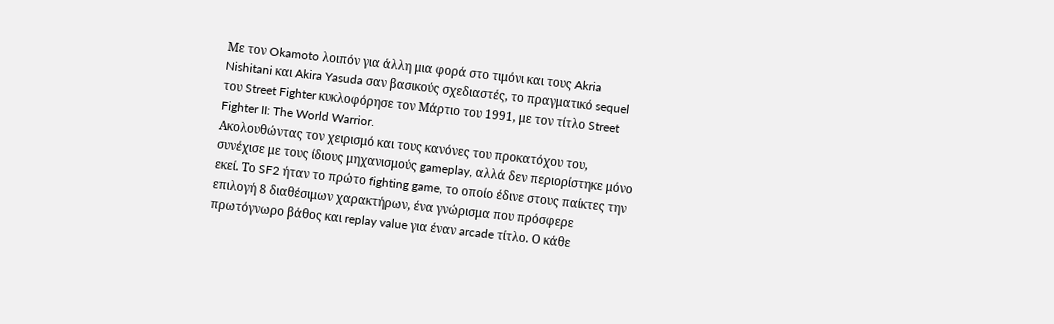Με τον Okamoto λοιπόν για άλλη μια φορά στο τιμόνι και τους Akria Nishitani και Akira Yasuda σαν βασικούς σχεδιαστές, το πραγματικό sequel του Street Fighter κυκλοφόρησε τον Μάρτιο του 1991, με τον τίτλο Street Fighter II: The World Warrior.
Ακολουθώντας τον χειρισμό και τους κανόνες του προκατόχου του, συνέχισε με τους ίδιους μηχανισμούς gameplay, αλλά δεν περιορίστηκε μόνο εκεί. Το SF2 ήταν το πρώτο fighting game, το οποίο έδινε στους παίκτες την επιλογή 8 διαθέσιμων χαρακτήρων, ένα γνώρισμα που πρόσφερε πρωτόγνωρο βάθος και replay value για έναν arcade τίτλο. Ο κάθε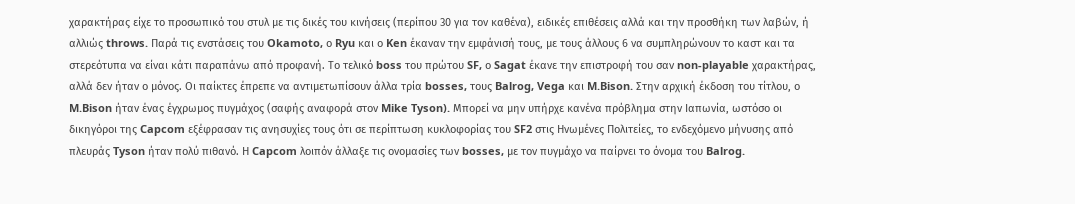χαρακτήρας είχε το προσωπικό του στυλ με τις δικές του κινήσεις (περίπου 30 για τον καθένα), ειδικές επιθέσεις αλλά και την προσθήκη των λαβών, ή αλλιώς throws. Παρά τις ενστάσεις του Okamoto, ο Ryu και ο Ken έκαναν την εμφάνισή τους, με τους άλλους 6 να συμπληρώνουν το καστ και τα στερεότυπα να είναι κάτι παραπάνω από προφανή. Το τελικό boss του πρώτου SF, ο Sagat έκανε την επιστροφή του σαν non-playable χαρακτήρας, αλλά δεν ήταν ο μόνος. Οι παίκτες έπρεπε να αντιμετωπίσουν άλλα τρία bosses, τους Balrog, Vega και M.Bison. Στην αρχική έκδοση του τίτλου, ο M.Bison ήταν ένας έγχρωμος πυγμάχος (σαφής αναφορά στον Mike Tyson). Μπορεί να μην υπήρχε κανένα πρόβλημα στην Ιαπωνία, ωστόσο οι δικηγόροι της Capcom εξέφρασαν τις ανησυχίες τους ότι σε περίπτωση κυκλοφορίας του SF2 στις Ηνωμένες Πολιτείες, το ενδεχόμενο μήνυσης από πλευράς Tyson ήταν πολύ πιθανό. Η Capcom λοιπόν άλλαξε τις ονομασίες των bosses, με τον πυγμάχο να παίρνει το όνομα του Balrog.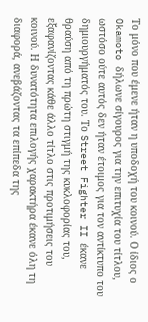Το μόνο που έμενε ήταν η υποδοχή του κοινού. Ο ίδιος ο Okamoto δήλωνε σίγουρος για την επιτυχία του τίτλου, ωστόσο ούτε αυτός δεν ήταν έτοιμος για τον αντίκτυπο του δημιουργήματός του. Το Street Fighter II έκανε θραύση από τη πρώτη στιγμή της κυκλοφορίας του, εξαφανίζοντας κάθε άλλο τίτλο στις προτιμήσεις του κοινού. Η δυνατότητα επιλογής χαρακτήρα έκανε όλη τη διαφορά, ανεβάζοντας τα επίπεδα της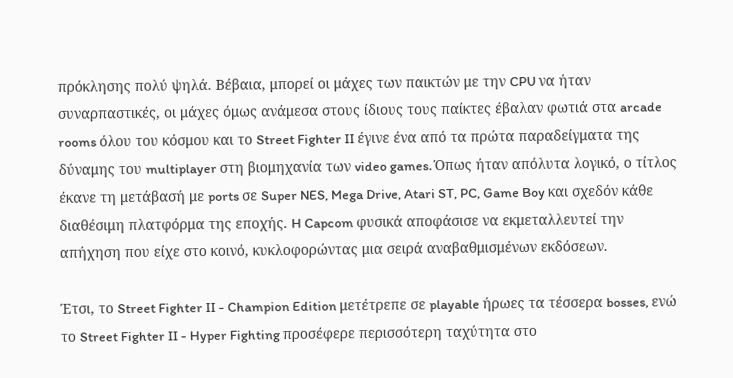πρόκλησης πολύ ψηλά. Βέβαια, μπορεί οι μάχες των παικτών με την CPU να ήταν συναρπαστικές, οι μάχες όμως ανάμεσα στους ίδιους τους παίκτες έβαλαν φωτιά στα arcade rooms όλου του κόσμου και το Street Fighter II έγινε ένα από τα πρώτα παραδείγματα της δύναμης του multiplayer στη βιομηχανία των video games. Όπως ήταν απόλυτα λογικό, ο τίτλος έκανε τη μετάβασή με ports σε Super NES, Mega Drive, Atari ST, PC, Game Boy και σχεδόν κάθε διαθέσιμη πλατφόρμα της εποχής. H Capcom φυσικά αποφάσισε να εκμεταλλευτεί την απήχηση που είχε στο κοινό, κυκλοφορώντας μια σειρά αναβαθμισμένων εκδόσεων.

Έτσι, το Street Fighter II - Champion Edition μετέτρεπε σε playable ήρωες τα τέσσερα bosses, ενώ το Street Fighter II - Hyper Fighting προσέφερε περισσότερη ταχύτητα στο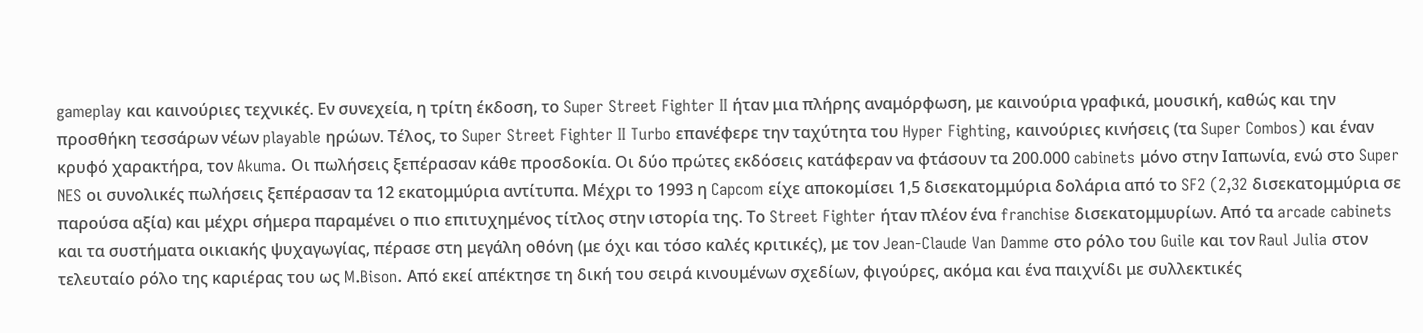gameplay και καινούριες τεχνικές. Εν συνεχεία, η τρίτη έκδοση, το Super Street Fighter II ήταν μια πλήρης αναμόρφωση, με καινούρια γραφικά, μουσική, καθώς και την προσθήκη τεσσάρων νέων playable ηρώων. Τέλος, το Super Street Fighter II Turbo επανέφερε την ταχύτητα του Hyper Fighting, καινούριες κινήσεις (τα Super Combos) και έναν κρυφό χαρακτήρα, τον Akuma. Οι πωλήσεις ξεπέρασαν κάθε προσδοκία. Οι δύο πρώτες εκδόσεις κατάφεραν να φτάσουν τα 200.000 cabinets μόνο στην Ιαπωνία, ενώ στο Super NES οι συνολικές πωλήσεις ξεπέρασαν τα 12 εκατομμύρια αντίτυπα. Μέχρι το 1993 η Capcom είχε αποκομίσει 1,5 δισεκατομμύρια δολάρια από το SF2 (2,32 δισεκατομμύρια σε παρούσα αξία) και μέχρι σήμερα παραμένει ο πιο επιτυχημένος τίτλος στην ιστορία της. Το Street Fighter ήταν πλέον ένα franchise δισεκατομμυρίων. Από τα arcade cabinets και τα συστήματα οικιακής ψυχαγωγίας, πέρασε στη μεγάλη οθόνη (με όχι και τόσο καλές κριτικές), με τον Jean-Claude Van Damme στο ρόλο του Guile και τον Raul Julia στον τελευταίο ρόλο της καριέρας του ως M.Bison. Από εκεί απέκτησε τη δική του σειρά κινουμένων σχεδίων, φιγούρες, ακόμα και ένα παιχνίδι με συλλεκτικές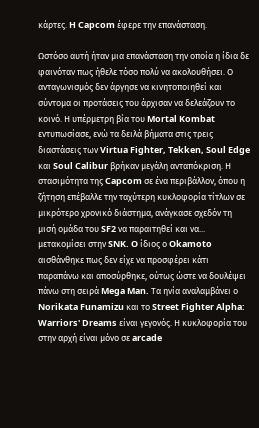κάρτες. H Capcom έφερε την επανάσταση.

Ωστόσο αυτή ήταν μια επανάσταση την οποία η ίδια δε φαινόταν πως ήθελε τόσο πολύ να ακολουθήσει. Ο ανταγωνισμός δεν άργησε να κινητοποιηθεί και σύντομα οι προτάσεις του άρχισαν να δελεάζουν το κοινό. Η υπέρμετρη βία του Mortal Kombat εντυπωσίασε, ενώ τα δειλά βήματα στις τρεις διαστάσεις των Virtua Fighter, Tekken, Soul Edge και Soul Calibur βρήκαν μεγάλη ανταπόκριση. Η στασιμότητα της Capcom σε ένα περιβάλλον, όπου η ζήτηση επέβαλλε την ταχύτερη κυκλοφορία τίτλων σε μικρότερο χρονικό διάστημα, ανάγκασε σχεδόν τη μισή ομάδα του SF2 να παραιτηθεί και να... μετακομίσει στην SNK. O ίδιος ο Okamoto αισθάνθηκε πως δεν είχε να προσφέρει κάτι παραπάνω και αποσύρθηκε, ούτως ώστε να δουλέψει πάνω στη σειρά Mega Man. Τα ηνία αναλαμβάνει ο Norikata Funamizu και το Street Fighter Alpha: Warriors' Dreams είναι γεγονός. Η κυκλοφορία του στην αρχή είναι μόνο σε arcade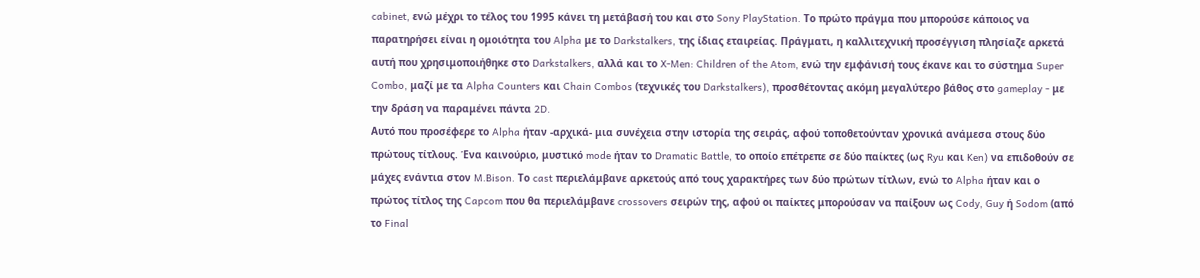cabinet, ενώ μέχρι το τέλος του 1995 κάνει τη μετάβασή του και στο Sony PlayStation. Το πρώτο πράγμα που μπορούσε κάποιος να παρατηρήσει είναι η ομοιότητα του Alpha με το Darkstalkers, της ίδιας εταιρείας. Πράγματι, η καλλιτεχνική προσέγγιση πλησίαζε αρκετά αυτή που χρησιμοποιήθηκε στο Darkstalkers, αλλά και το X-Men: Children of the Atom, ενώ την εμφάνισή τους έκανε και το σύστημα Super Combo, μαζί με τα Alpha Counters και Chain Combos (τεχνικές του Darkstalkers), προσθέτοντας ακόμη μεγαλύτερο βάθος στο gameplay - με την δράση να παραμένει πάντα 2D.
Αυτό που προσέφερε το Alpha ήταν -αρχικά- μια συνέχεια στην ιστορία της σειράς, αφού τοποθετούνταν χρονικά ανάμεσα στους δύο πρώτους τίτλους. Ένα καινούριο, μυστικό mode ήταν το Dramatic Battle, το οποίο επέτρεπε σε δύο παίκτες (ως Ryu και Ken) να επιδοθούν σε μάχες ενάντια στον M.Bison. Το cast περιελάμβανε αρκετούς από τους χαρακτήρες των δύο πρώτων τίτλων, ενώ το Alpha ήταν και ο πρώτος τίτλος της Capcom που θα περιελάμβανε crossovers σειρών της, αφού οι παίκτες μπορούσαν να παίξουν ως Cody, Guy ή Sodom (από το Final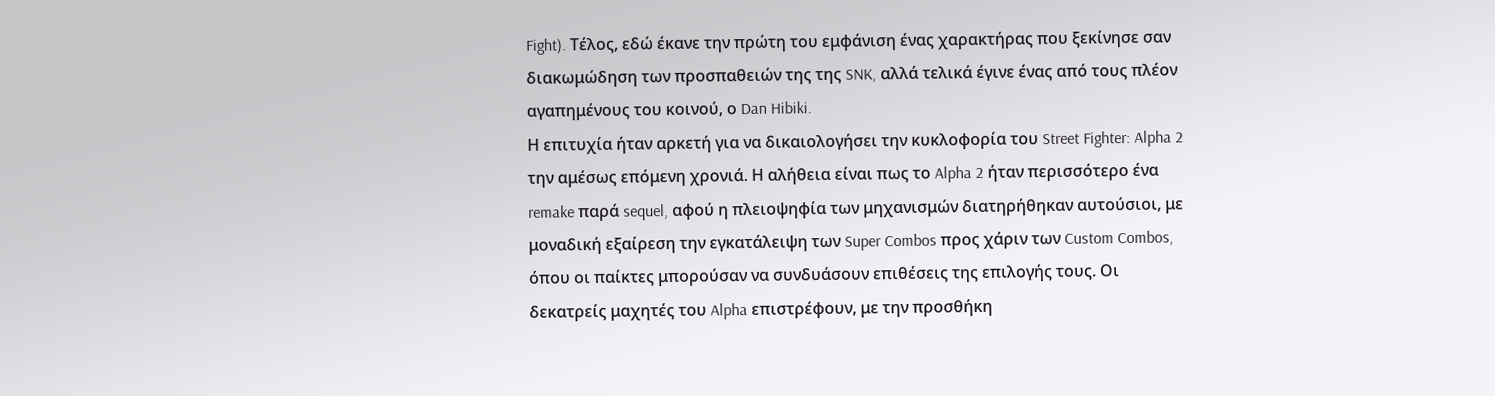Fight). Τέλος, εδώ έκανε την πρώτη του εμφάνιση ένας χαρακτήρας που ξεκίνησε σαν διακωμώδηση των προσπαθειών της της SNK, αλλά τελικά έγινε ένας από τους πλέον αγαπημένους του κοινού, ο Dan Hibiki.
Η επιτυχία ήταν αρκετή για να δικαιολογήσει την κυκλοφορία του Street Fighter: Alpha 2 την αμέσως επόμενη χρονιά. Η αλήθεια είναι πως το Alpha 2 ήταν περισσότερο ένα remake παρά sequel, αφού η πλειοψηφία των μηχανισμών διατηρήθηκαν αυτούσιοι, με μοναδική εξαίρεση την εγκατάλειψη των Super Combos προς χάριν των Custom Combos, όπου οι παίκτες μπορούσαν να συνδυάσουν επιθέσεις της επιλογής τους. Οι δεκατρείς μαχητές του Alpha επιστρέφουν, με την προσθήκη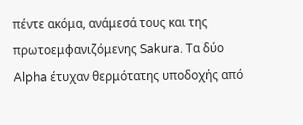πέντε ακόμα, ανάμεσά τους και της πρωτοεμφανιζόμενης Sakura. Τα δύο Alpha έτυχαν θερμότατης υποδοχής από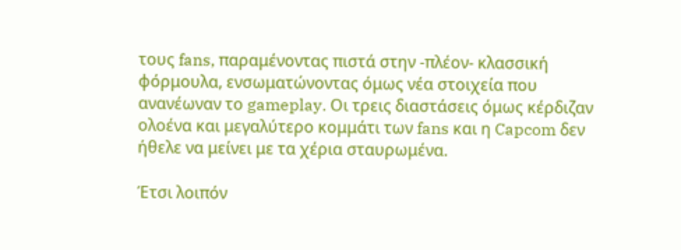τους fans, παραμένοντας πιστά στην -πλέον- κλασσική φόρμουλα, ενσωματώνοντας όμως νέα στοιχεία που ανανέωναν το gameplay. Οι τρεις διαστάσεις όμως κέρδιζαν ολοένα και μεγαλύτερο κομμάτι των fans και η Capcom δεν ήθελε να μείνει με τα χέρια σταυρωμένα.

Έτσι λοιπόν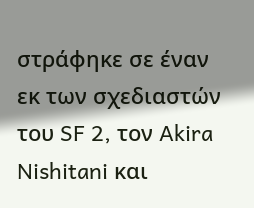στράφηκε σε έναν εκ των σχεδιαστών του SF 2, τον Akira Nishitani και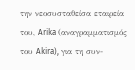την νεοσυσταθείσα εταιρεία του, Arika (αναγραμματισμός του Akira), για τη συν-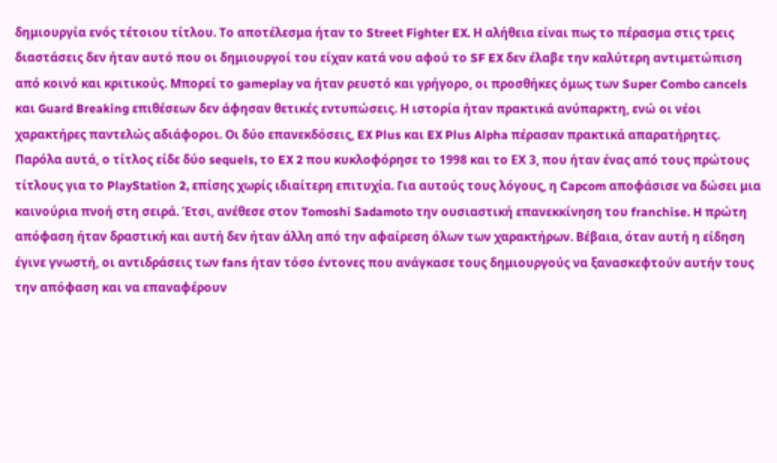δημιουργία ενός τέτοιου τίτλου. Το αποτέλεσμα ήταν το Street Fighter EX. Η αλήθεια είναι πως το πέρασμα στις τρεις διαστάσεις δεν ήταν αυτό που οι δημιουργοί του είχαν κατά νου αφού το SF EX δεν έλαβε την καλύτερη αντιμετώπιση από κοινό και κριτικούς. Μπορεί το gameplay να ήταν ρευστό και γρήγορο, οι προσθήκες όμως των Super Combo cancels και Guard Breaking επιθέσεων δεν άφησαν θετικές εντυπώσεις. Η ιστορία ήταν πρακτικά ανύπαρκτη, ενώ οι νέοι χαρακτήρες παντελώς αδιάφοροι. Οι δύο επανεκδόσεις, EX Plus και EX Plus Alpha πέρασαν πρακτικά απαρατήρητες. Παρόλα αυτά, ο τίτλος είδε δύο sequels, το EX 2 που κυκλοφόρησε το 1998 και το ΕΧ 3, που ήταν ένας από τους πρώτους τίτλους για το PlayStation 2, επίσης χωρίς ιδιαίτερη επιτυχία. Για αυτούς τους λόγους, η Capcom αποφάσισε να δώσει μια καινούρια πνοή στη σειρά. Έτσι, ανέθεσε στον Tomoshi Sadamoto την ουσιαστική επανεκκίνηση του franchise. H πρώτη απόφαση ήταν δραστική και αυτή δεν ήταν άλλη από την αφαίρεση όλων των χαρακτήρων. Βέβαια, όταν αυτή η είδηση έγινε γνωστή, οι αντιδράσεις των fans ήταν τόσο έντονες που ανάγκασε τους δημιουργούς να ξανασκεφτούν αυτήν τους την απόφαση και να επαναφέρουν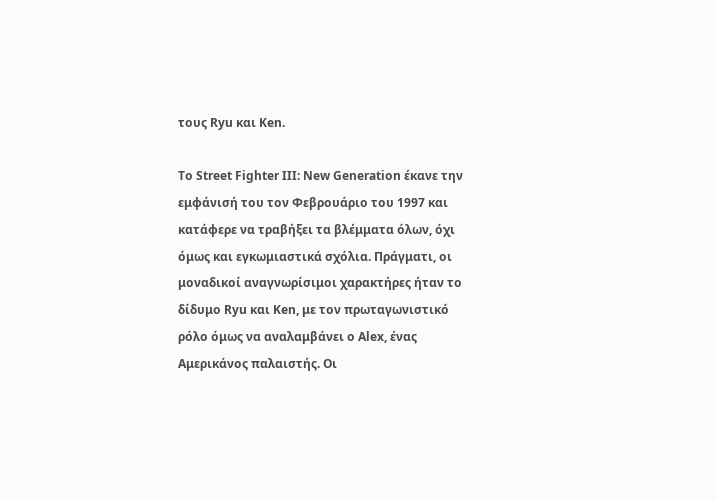τους Ryu και Ken.

Το Street Fighter III: New Generation έκανε την εμφάνισή του τον Φεβρουάριο του 1997 και κατάφερε να τραβήξει τα βλέμματα όλων, όχι όμως και εγκωμιαστικά σχόλια. Πράγματι, οι μοναδικοί αναγνωρίσιμοι χαρακτήρες ήταν το δίδυμο Ryu και Ken, με τον πρωταγωνιστικό ρόλο όμως να αναλαμβάνει o Alex, ένας Αμερικάνος παλαιστής. Οι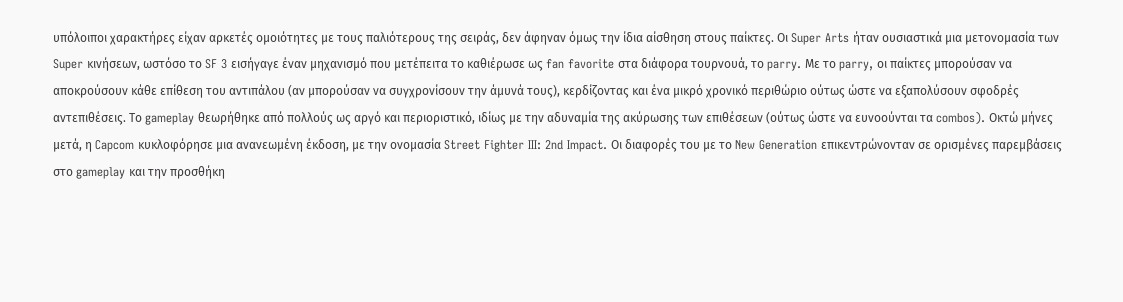υπόλοιποι χαρακτήρες είχαν αρκετές ομοιότητες με τους παλιότερους της σειράς, δεν άφηναν όμως την ίδια αίσθηση στους παίκτες. Οι Super Arts ήταν ουσιαστικά μια μετονομασία των Super κινήσεων, ωστόσο το SF 3 εισήγαγε έναν μηχανισμό που μετέπειτα το καθιέρωσε ως fan favorite στα διάφορα τουρνουά, το parry. Με το parry, οι παίκτες μπορούσαν να αποκρούσουν κάθε επίθεση του αντιπάλου (αν μπορούσαν να συγχρονίσουν την άμυνά τους), κερδίζοντας και ένα μικρό χρονικό περιθώριο ούτως ώστε να εξαπολύσουν σφοδρές αντεπιθέσεις. Το gameplay θεωρήθηκε από πολλούς ως αργό και περιοριστικό, ιδίως με την αδυναμία της ακύρωσης των επιθέσεων (ούτως ώστε να ευνοούνται τα combos). Οκτώ μήνες μετά, η Capcom κυκλοφόρησε μια ανανεωμένη έκδοση, με την ονομασία Street Fighter III: 2nd Impact. Οι διαφορές του με το New Generation επικεντρώνονταν σε ορισμένες παρεμβάσεις στο gameplay και την προσθήκη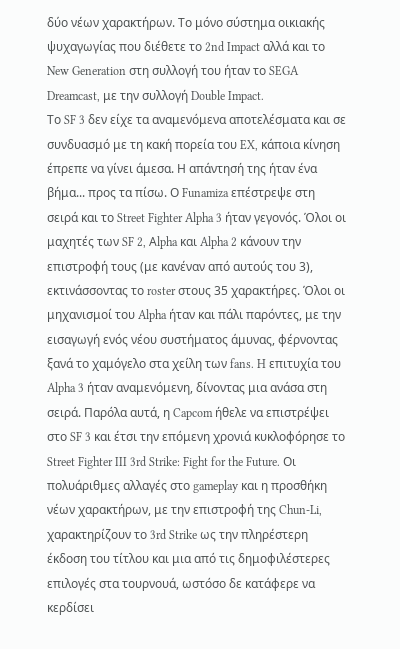δύο νέων χαρακτήρων. Το μόνο σύστημα οικιακής ψυχαγωγίας που διέθετε το 2nd Impact αλλά και το New Generation στη συλλογή του ήταν το SEGA Dreamcast, με την συλλογή Double Impact.
Το SF 3 δεν είχε τα αναμενόμενα αποτελέσματα και σε συνδυασμό με τη κακή πορεία του EX, κάποια κίνηση έπρεπε να γίνει άμεσα. Η απάντησή της ήταν ένα βήμα... προς τα πίσω. Ο Funamiza επέστρεψε στη σειρά και το Street Fighter Alpha 3 ήταν γεγονός. Όλοι οι μαχητές των SF 2, Αlpha και Alpha 2 κάνουν την επιστροφή τους (με κανέναν από αυτούς του 3), εκτινάσσοντας το roster στους 35 χαρακτήρες. Όλοι οι μηχανισμοί του Alpha ήταν και πάλι παρόντες, με την εισαγωγή ενός νέου συστήματος άμυνας, φέρνοντας ξανά το χαμόγελο στα χείλη των fans. H επιτυχία του Alpha 3 ήταν αναμενόμενη, δίνοντας μια ανάσα στη σειρά. Παρόλα αυτά, η Capcom ήθελε να επιστρέψει στο SF 3 και έτσι την επόμενη χρονιά κυκλοφόρησε το Street Fighter III 3rd Strike: Fight for the Future. Οι πολυάριθμες αλλαγές στο gameplay και η προσθήκη νέων χαρακτήρων, με την επιστροφή της Chun-Li, χαρακτηρίζουν το 3rd Strike ως την πληρέστερη έκδοση του τίτλου και μια από τις δημοφιλέστερες επιλογές στα τουρνουά, ωστόσο δε κατάφερε να κερδίσει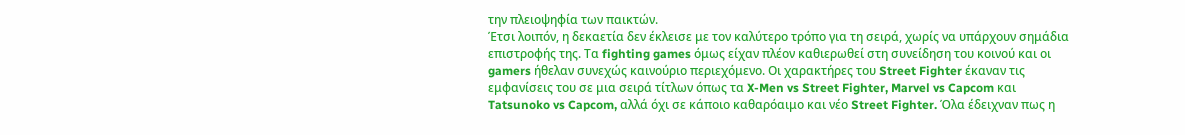την πλειοψηφία των παικτών.
Έτσι λοιπόν, η δεκαετία δεν έκλεισε με τον καλύτερο τρόπο για τη σειρά, χωρίς να υπάρχουν σημάδια επιστροφής της. Τα fighting games όμως είχαν πλέον καθιερωθεί στη συνείδηση του κοινού και οι gamers ήθελαν συνεχώς καινούριο περιεχόμενο. Οι χαρακτήρες του Street Fighter έκαναν τις εμφανίσεις του σε μια σειρά τίτλων όπως τα X-Men vs Street Fighter, Marvel vs Capcom και Tatsunoko vs Capcom, αλλά όχι σε κάποιο καθαρόαιμο και νέο Street Fighter. Όλα έδειχναν πως η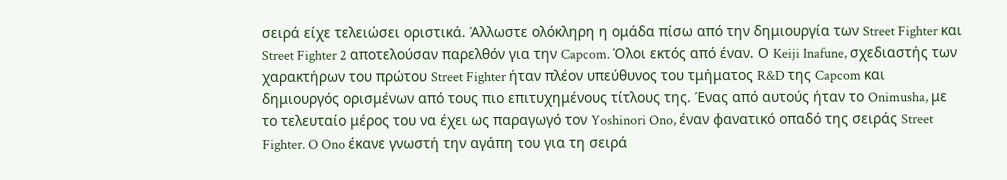σειρά είχε τελειώσει οριστικά. Άλλωστε ολόκληρη η ομάδα πίσω από την δημιουργία των Street Fighter και Street Fighter 2 αποτελούσαν παρελθόν για την Capcom. Όλοι εκτός από έναν. Ο Keiji Inafune, σχεδιαστής των χαρακτήρων του πρώτου Street Fighter ήταν πλέον υπεύθυνος του τμήματος R&D της Capcom και δημιουργός ορισμένων από τους πιο επιτυχημένους τίτλους της. Ένας από αυτούς ήταν το Onimusha, με το τελευταίο μέρος του να έχει ως παραγωγό τον Yoshinori Ono, έναν φανατικό οπαδό της σειράς Street Fighter. O Ono έκανε γνωστή την αγάπη του για τη σειρά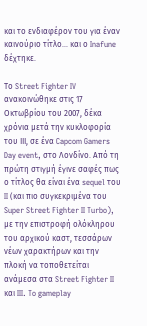και το ενδιαφέρον του για έναν καινούριο τίτλο... και ο Inafune δέχτηκε.

Το Street Fighter IV ανακοινώθηκε στις 17 Οκτωβρίου του 2007, δέκα χρόνια μετά την κυκλοφορία του ΙΙΙ, σε ένα Capcom Gamers Day event, στο Λονδίνο. Από τη πρώτη στιγμή έγινε σαφές πως ο τίτλος θα είναι ένα sequel του II (και πιο συγκεκριμένα του Super Street Fighter II Turbo), με την επιστροφή ολόκληρου του αρχικού καστ, τεσσάρων νέων χαρακτήρων και την πλοκή να τοποθετείται ανάμεσα στα Street Fighter II και III. To gameplay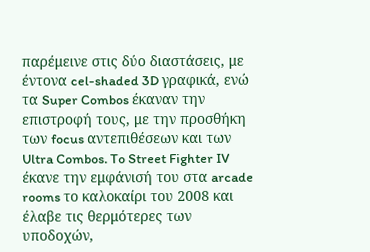παρέμεινε στις δύο διαστάσεις, με έντονα cel-shaded 3D γραφικά, ενώ τα Super Combos έκαναν την επιστροφή τους, με την προσθήκη των focus αντεπιθέσεων και των Ultra Combos. To Street Fighter IV έκανε την εμφάνισή του στα arcade rooms το καλοκαίρι του 2008 και έλαβε τις θερμότερες των υποδοχών,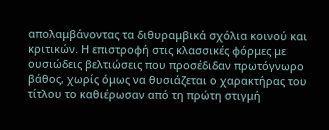απολαμβάνοντας τα διθυραμβικά σχόλια κοινού και κριτικών. Η επιστροφή στις κλασσικές φόρμες με ουσιώδεις βελτιώσεις που προσέδιδαν πρωτόγνωρο βάθος, χωρίς όμως να θυσιάζεται ο χαρακτήρας του τίτλου το καθιέρωσαν από τη πρώτη στιγμή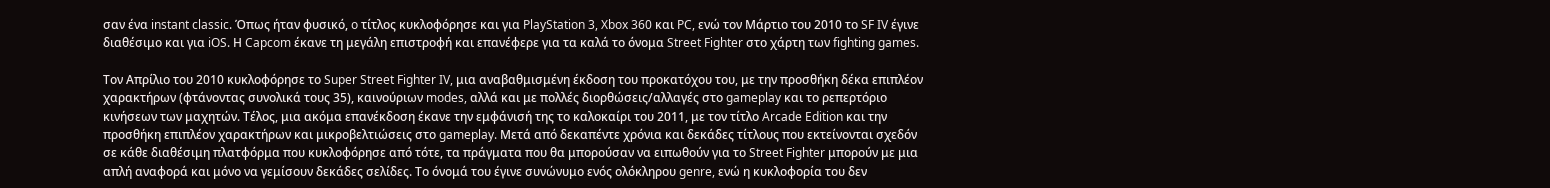σαν ένα instant classic. Όπως ήταν φυσικό, o τίτλος κυκλοφόρησε και για PlayStation 3, Xbox 360 και PC, ενώ τον Μάρτιο του 2010 το SF IV έγινε διαθέσιμο και για iOS. Η Capcom έκανε τη μεγάλη επιστροφή και επανέφερε για τα καλά το όνομα Street Fighter στο χάρτη των fighting games.

Τον Απρίλιο του 2010 κυκλοφόρησε το Super Street Fighter IV, μια αναβαθμισμένη έκδοση του προκατόχου του, με την προσθήκη δέκα επιπλέον χαρακτήρων (φτάνοντας συνολικά τους 35), καινούριων modes, αλλά και με πολλές διορθώσεις/αλλαγές στο gameplay και το ρεπερτόριο κινήσεων των μαχητών. Τέλος, μια ακόμα επανέκδοση έκανε την εμφάνισή της το καλοκαίρι του 2011, με τον τίτλο Arcade Edition και την προσθήκη επιπλέον χαρακτήρων και μικροβελτιώσεις στο gameplay. Μετά από δεκαπέντε χρόνια και δεκάδες τίτλους που εκτείνονται σχεδόν σε κάθε διαθέσιμη πλατφόρμα που κυκλοφόρησε από τότε, τα πράγματα που θα μπορούσαν να ειπωθούν για το Street Fighter μπορούν με μια απλή αναφορά και μόνο να γεμίσουν δεκάδες σελίδες. Το όνομά του έγινε συνώνυμο ενός ολόκληρου genre, ενώ η κυκλοφορία του δεν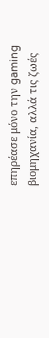επηρέασε μόνο την gaming βιομηχανία, αλλά τις ζωές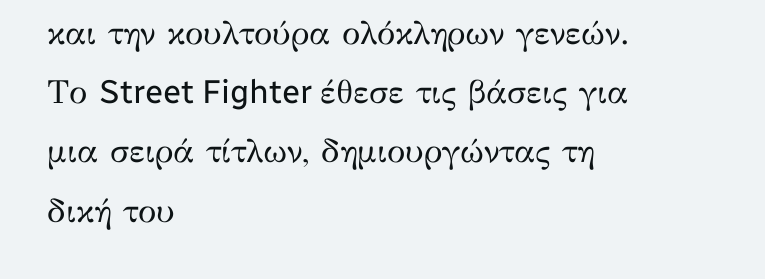και την κουλτούρα ολόκληρων γενεών. Το Street Fighter έθεσε τις βάσεις για μια σειρά τίτλων, δημιουργώντας τη δική του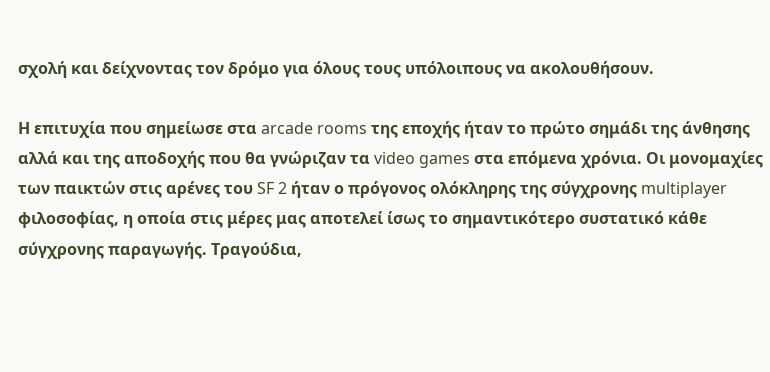σχολή και δείχνοντας τον δρόμο για όλους τους υπόλοιπους να ακολουθήσουν.

Η επιτυχία που σημείωσε στα arcade rooms της εποχής ήταν το πρώτο σημάδι της άνθησης αλλά και της αποδοχής που θα γνώριζαν τα video games στα επόμενα χρόνια. Οι μονομαχίες των παικτών στις αρένες του SF 2 ήταν ο πρόγονος ολόκληρης της σύγχρονης multiplayer φιλοσοφίας, η οποία στις μέρες μας αποτελεί ίσως το σημαντικότερο συστατικό κάθε σύγχρονης παραγωγής. Τραγούδια,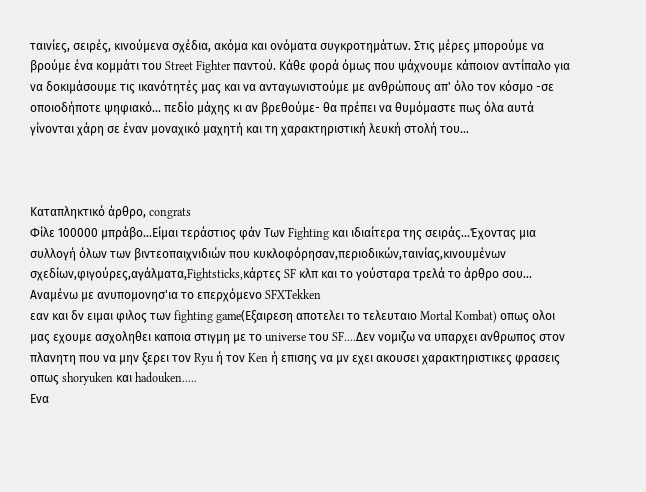ταινίες, σειρές, κινούμενα σχέδια, ακόμα και ονόματα συγκροτημάτων. Στις μέρες μπορούμε να βρούμε ένα κομμάτι του Street Fighter παντού. Κάθε φορά όμως που ψάχνουμε κάποιον αντίπαλο για να δοκιμάσουμε τις ικανότητές μας και να ανταγωνιστούμε με ανθρώπους απ' όλο τον κόσμο -σε οποιοδήποτε ψηφιακό... πεδίο μάχης κι αν βρεθούμε- θα πρέπει να θυμόμαστε πως όλα αυτά γίνονται χάρη σε έναν μοναχικό μαχητή και τη χαρακτηριστική λευκή στολή του...



Καταπληκτικό άρθρο, congrats
Φίλε 100000 μπράβο...Είμαι τεράστιος φάν Των Fighting και ιδιαίτερα της σειράς...Έχοντας μια συλλογή όλων των βιντεοπαιχνιδιών που κυκλοφόρησαν,περιοδικών,ταινίας,κινουμένων σχεδίων,φιγούρες,αγάλματα,Fightsticks,κάρτες SF κλπ και το γούσταρα τρελά το άρθρο σου... Αναμένω με ανυπομονησ'ια το επερχόμενο SFXTekken
εαν και δν ειμαι φιλος των fighting game(Εξαιρεση αποτελει το τελευταιο Mortal Kombat) οπως ολοι μας εχουμε ασχοληθει καποια στιγμη με το universe του SF....Δεν νομιζω να υπαρχει ανθρωπος στον πλανητη που να μην ξερει τον Ryu ή τον Ken ή επισης να μν εχει ακουσει χαρακτηριστικες φρασεις οπως shoryuken και hadouken.....
Ενα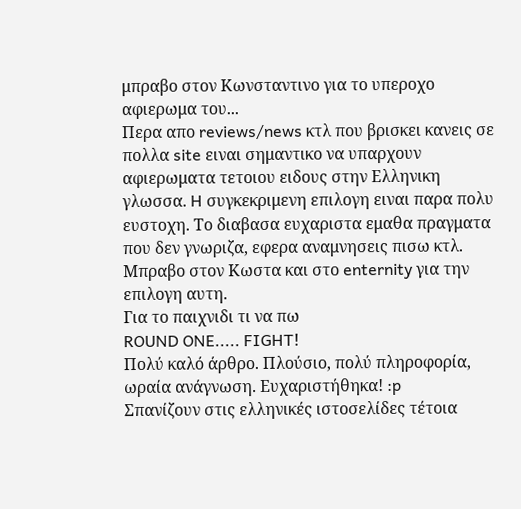μπραβο στον Κωνσταντινο για το υπεροχο αφιερωμα του...
Περα απο reviews/news κτλ που βρισκει κανεις σε πολλα site ειναι σημαντικο να υπαρχουν αφιερωματα τετοιου ειδους στην Ελληνικη γλωσσα. H συγκεκριμενη επιλογη ειναι παρα πολυ ευστοχη. Το διαβασα ευχαριστα εμαθα πραγματα που δεν γνωριζα, εφερα αναμνησεις πισω κτλ. Μπραβο στον Κωστα και στο enternity για την επιλογη αυτη.
Για το παιχνιδι τι να πω
ROUND ONE..... FIGHT!
Πολύ καλό άρθρο. Πλούσιο, πολύ πληροφορία, ωραία ανάγνωση. Ευχαριστήθηκα! :p
Σπανίζουν στις ελληνικές ιστοσελίδες τέτοια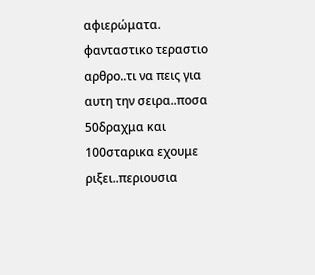αφιερώματα.
φανταστικο τεραστιο αρθρο..τι να πεις για αυτη την σειρα..ποσα 50δραχμα και 100σταρικα εχουμε ριξει..περιουσια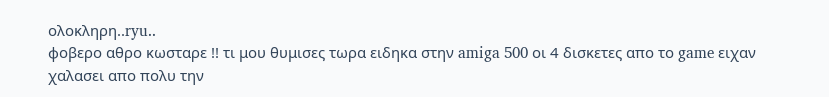ολοκληρη..ryu..
φοβερο αθρο κωσταρε !! τι μου θυμισες τωρα ειδηκα στην amiga 500 οι 4 δισκετες απο το game ειχαν χαλασει απο πολυ την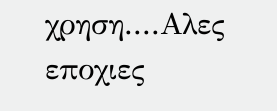χρηση....Αλες εποχιες